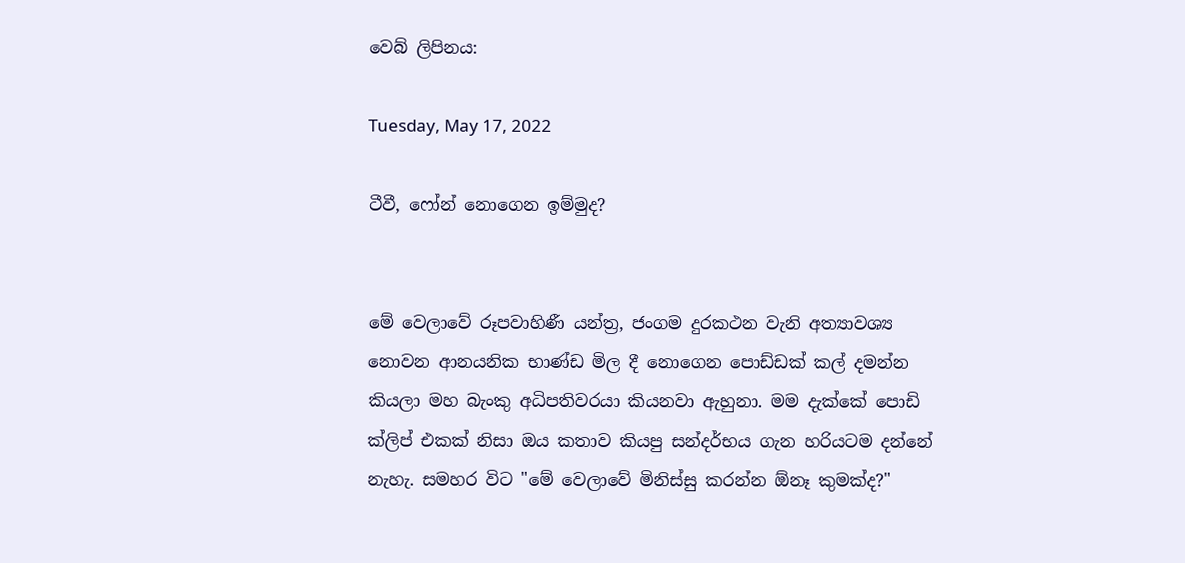වෙබ් ලිපිනය:

Tuesday, May 17, 2022

ටීවී, ෆෝන් නොගෙන ඉම්මුද?


මේ වෙලාවේ රූපවාහිණී යන්ත්‍ර, ජංගම දුරකථන වැනි අත්‍යාවශ්‍ය නොවන ආනයනික භාණ්ඩ මිල දී නොගෙන පොඩ්ඩක් කල් දමන්න කියලා මහ බැංකු අධිපතිවරයා කියනවා ඇහුනා. මම දැක්කේ පොඩි ක්ලිප් එකක් නිසා ඔය කතාව කියපු සන්දර්භය ගැන හරියටම දන්නේ නැහැ. සමහර විට "මේ වෙලාවේ මිනිස්සු කරන්න ඕනෑ කුමක්ද?"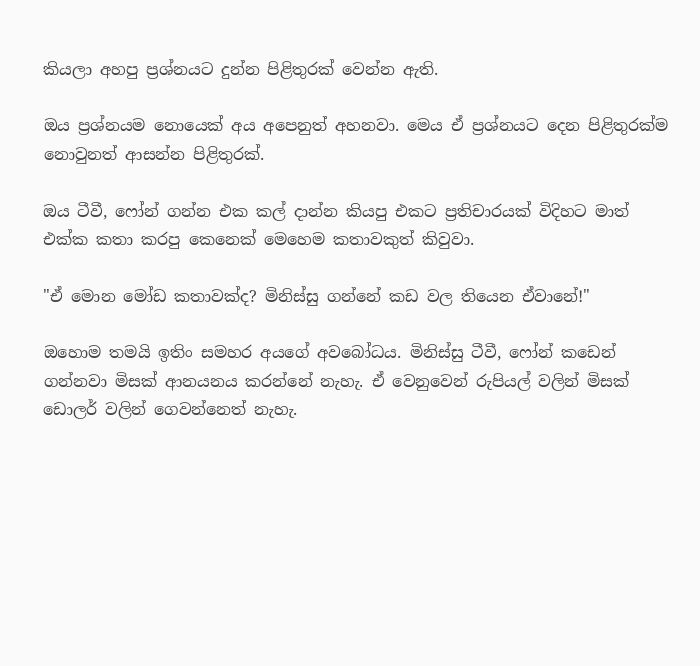කියලා අහපු ප්‍රශ්නයට දුන්න පිළිතුරක් වෙන්න ඇති.

ඔය ප්‍රශ්නයම නොයෙක් අය අපෙනුත් අහනවා. මෙය ඒ ප්‍රශ්නයට දෙන පිළිතුරක්ම නොවුනත් ආසන්න පිළිතුරක්.

ඔය ටීවී, ෆෝන් ගන්න එක කල් දාන්න කියපු එකට ප්‍රතිචාරයක් විදිහට මාත් එක්ක කතා කරපු කෙනෙක් මෙහෙම කතාවකුත් කිවුවා.

"ඒ මොන මෝඩ කතාවක්ද? මිනිස්සු ගන්නේ කඩ වල තියෙන ඒවානේ!"

ඔහොම තමයි ඉතිං සමහර අයගේ අවබෝධය. මිනිස්සු ටීවී, ෆෝන් කඩෙන් ගන්නවා මිසක් ආනයනය කරන්නේ නැහැ. ඒ වෙනුවෙන් රුපියල් වලින් මිසක් ඩොලර් වලින් ගෙවන්නෙත් නැහැ.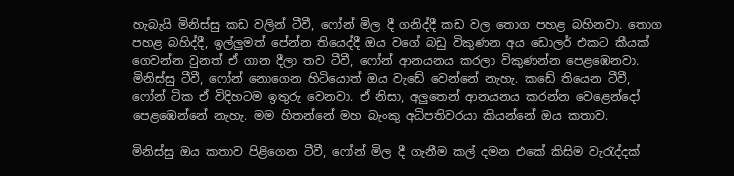හැබැයි මිනිස්සු කඩ වලින් ටීවී, ෆෝන් මිල දී ගනිද්දී කඩ වල තොග පහළ බහිනවා. තොග පහළ බහිද්දී, ඉල්ලුමත් පේන්න තියෙද්දී ඔය වගේ බඩු විකුණන අය ඩොලර් එකට කීයක් ගෙවන්න වුනත් ඒ ගාන දීලා තව ටීවී, ෆෝන් ආනයනය කරලා විකුණන්න පෙළඹෙනවා. මිනිස්සු ටීවී, ෆෝන් නොගෙන හිටියොත් ඔය වැඩේ වෙන්නේ නැහැ. කඩේ තියෙන ටීවී, ෆෝන් ටික ඒ විදිහටම ඉතුරු වෙනවා. ඒ නිසා, අලුතෙන් ආනයනය කරන්න වෙළෙන්දෝ පෙළඹෙන්නේ නැහැ. මම හිතන්නේ මහ බැංකු අධිපතිවරයා කියන්නේ ඔය කතාව.

මිනිස්සු ඔය කතාව පිළිගෙන ටීවී, ෆෝන් මිල දී ගැනීම කල් දමන එකේ කිසිම වැරැද්දක්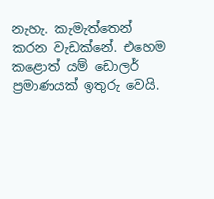නැහැ. කැමැත්තෙන් කරන වැඩක්නේ. එහෙම කළොත් යම් ඩොලර් ප්‍රමාණයක් ඉතුරු වෙයි.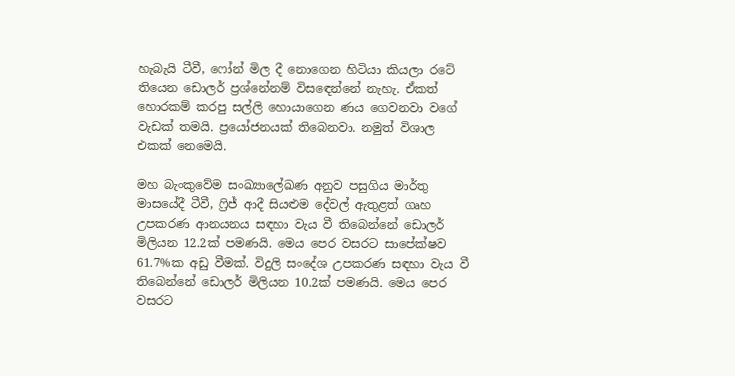හැබැයි ටීවී, ෆෝන් මිල දී නොගෙන හිටියා කියලා රටේ තියෙන ඩොලර් ප්‍රශ්නේනම් විසඳෙන්නේ නැහැ. ඒකත් හොරකම් කරපු සල්ලි හොයාගෙන ණය ගෙවනවා වගේ වැඩක් තමයි. ප්‍රයෝජනයක් තිබෙනවා. නමුත් විශාල එකක් නෙමෙයි.

මහ බැංකුවේම සංඛ්‍යාලේඛණ අනුව පසුගිය මාර්තු මාසයේදී ටීවී, ෆ්‍රිජ් ආදී සියළුම දේවල් ඇතුළත් ගෘහ උපකරණ ආනයනය සඳහා වැය වී තිබෙන්නේ ඩොලර් මිලියන 12.2ක් පමණයි. මෙය පෙර වසරට සාපේක්ෂව 61.7%ක අඩු වීමක්. විදුලි සංදේශ උපකරණ සඳහා වැය වී තිබෙන්නේ ඩොලර් මිලියන 10.2ක් පමණයි. මෙය පෙර වසරට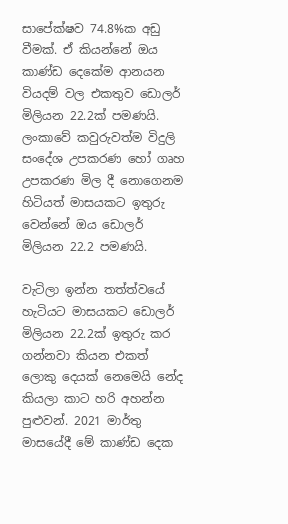සාපේක්ෂව 74.8%ක අඩු වීමක්. ඒ කියන්නේ ඔය කාණ්ඩ දෙකේම ආනයන වියදම් වල එකතුව ඩොලර් මිලියන 22.2ක් පමණයි. ලංකාවේ කවුරුවත්ම විදුලි සංදේශ උපකරණ හෝ ගෘහ උපකරණ මිල දී නොගෙනම හිටියත් මාසයකට ඉතුරු වෙන්නේ ඔය ඩොලර් මිලියන 22.2 පමණයි.

වැටිලා ඉන්න තත්ත්වයේ හැටියට මාසයකට ඩොලර් මිලියන 22.2ක් ඉතුරු කර ගන්නවා කියන එකත් ලොකු දෙයක් නෙමෙයි නේද කියලා කාට හරි අහන්න පුළුවන්. 2021 මාර්තු මාසයේදී මේ කාණ්ඩ දෙක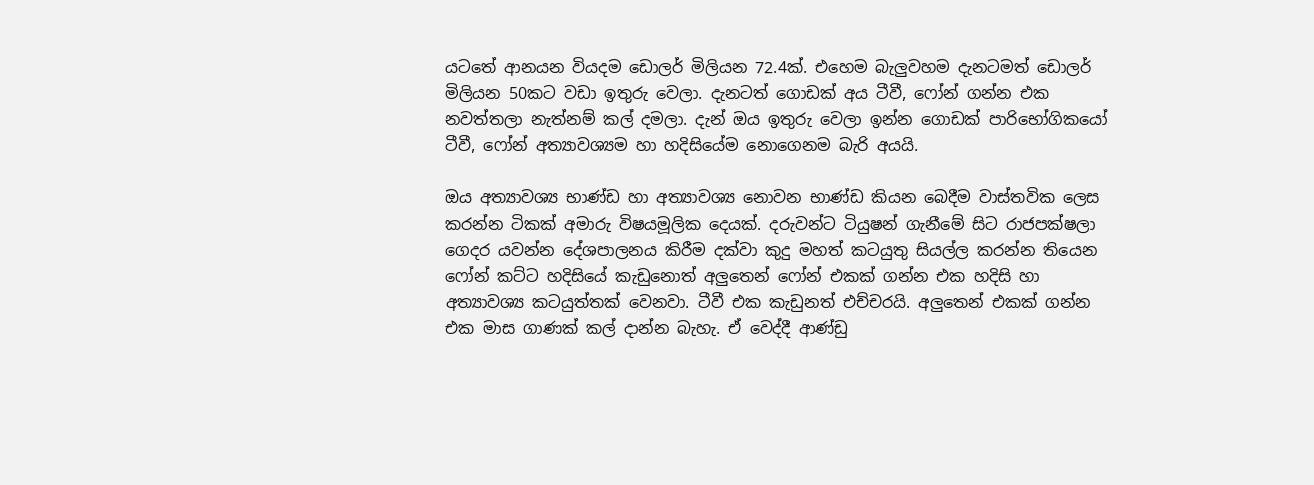යටතේ ආනයන වියදම ඩොලර් මිලියන 72.4ක්. එහෙම බැලුවහම දැනටමත් ඩොලර් මිලියන 50කට වඩා ඉතුරු වෙලා. දැනටත් ගොඩක් අය ටීවී, ෆෝන් ගන්න එක නවත්තලා නැත්නම් කල් දමලා. දැන් ඔය ඉතුරු වෙලා ඉන්න ගොඩක් පාරිභෝගිකයෝ ටීවී, ෆෝන් අත්‍යාවශ්‍යම හා හදිසියේම නොගෙනම බැරි අයයි.

ඔය අත්‍යාවශ්‍ය භාණ්ඩ හා අත්‍යාවශ්‍ය නොවන භාණ්ඩ කියන බෙදීම වාස්තවික ලෙස කරන්න ටිකක් අමාරු විෂයමූලික දෙයක්. දරුවන්ට ටියුෂන් ගැනීමේ සිට රාජපක්ෂලා ගෙදර යවන්න දේශපාලනය කිරීම දක්වා කුදු මහත් කටයුතු සියල්ල කරන්න තියෙන ෆෝන් කට්ට හදිසියේ කැඩුනොත් අලුතෙන් ෆෝන් එකක් ගන්න එක හදිසි හා අත්‍යාවශ්‍ය කටයුත්තක් වෙනවා. ටීවී එක කැඩුනත් එච්චරයි. අලුතෙන් එකක් ගන්න එක මාස ගාණක් කල් දාන්න බැහැ. ඒ වෙද්දී ආණ්ඩු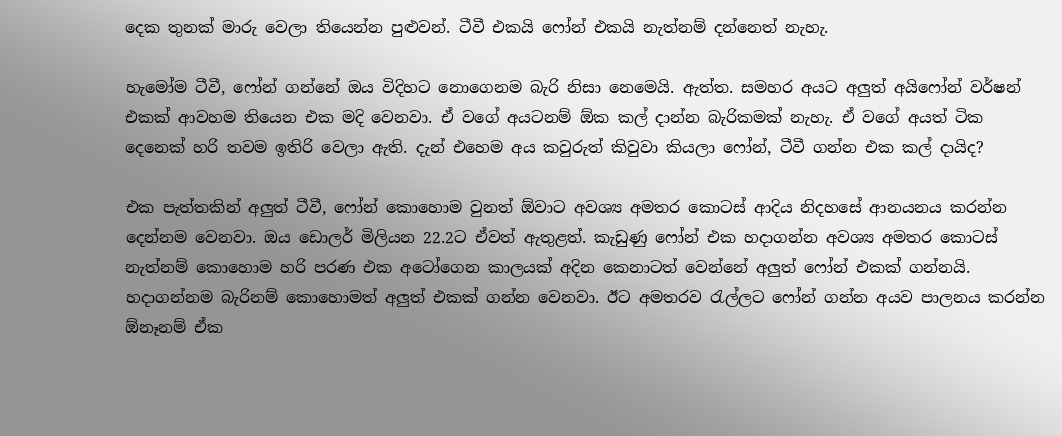දෙක තුනක් මාරු වෙලා තියෙන්න පුළුවන්. ටීවී එකයි ෆෝන් එකයි නැත්නම් දන්නෙත් නැහැ.

හැමෝම ටීවී, ෆෝන් ගන්නේ ඔය විදිහට නොගෙනම බැරි නිසා නෙමෙයි. ඇත්ත. සමහර අයට අලුත් අයිෆෝන් වර්ෂන් එකක් ආවහම තියෙන එක මදි වෙනවා. ඒ වගේ අයටනම් ඕක කල් දාන්න බැරිකමක් නැහැ. ඒ වගේ අයත් ටික දෙනෙක් හරි තවම ඉතිරි වෙලා ඇති. දැන් එහෙම අය කවුරුත් කිවුවා කියලා ෆෝන්, ටීවී ගන්න එක කල් දායිද?

එක පැත්තකින් අලුත් ටීවී, ෆෝන් කොහොම වුනත් ඕවාට අවශ්‍ය අමතර කොටස් ආදිය නිදහසේ ආනයනය කරන්න දෙන්නම වෙනවා. ඔය ඩොලර් මිලියන 22.2ට ඒවත් ඇතුළත්. කැඩුණු ෆෝන් එක හදාගන්න අවශ්‍ය අමතර කොටස් නැත්නම් කොහොම හරි පරණ එක අටෝගෙන කාලයක් අදින කෙනාටත් වෙන්නේ අලුත් ෆෝන් එකක් ගන්නයි. හදාගන්නම බැරිනම් කොහොමත් අලුත් එකක් ගන්න වෙනවා. ඊට අමතරව රැල්ලට ෆෝන් ගන්න අයව පාලනය කරන්න ඕනෑනම් ඒක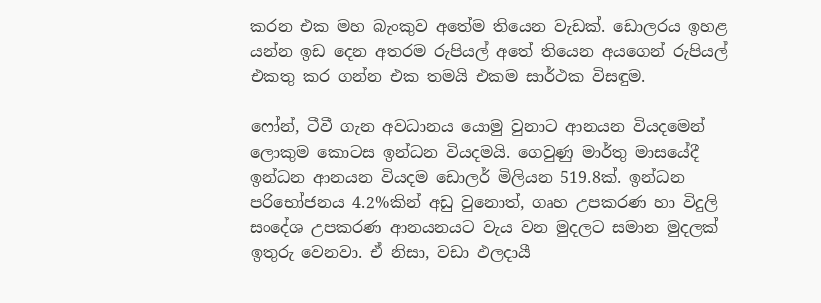කරන එක මහ බැංකුව අතේම තියෙන වැඩක්. ඩොලරය ඉහළ යන්න ඉඩ දෙන අතරම රුපියල් අතේ තියෙන අයගෙන් රුපියල් එකතු කර ගන්න එක තමයි එකම සාර්ථක විසඳුම.

ෆෝන්, ටීවී ගැන අවධානය යොමු වුනාට ආනයන වියදමෙන් ලොකුම කොටස ඉන්ධන වියදමයි. ගෙවුණු මාර්තු මාසයේදී ඉන්ධන ආනයන වියදම ඩොලර් මිලියන 519.8ක්. ඉන්ධන පරිභෝජනය 4.2%කින් අඩු වුනොත්, ගෘහ උපකරණ හා විදුලි සංදේශ උපකරණ ආනයනයට වැය වන මුදලට සමාන මුදලක් ඉතුරු වෙනවා. ඒ නිසා, වඩා ඵලදායී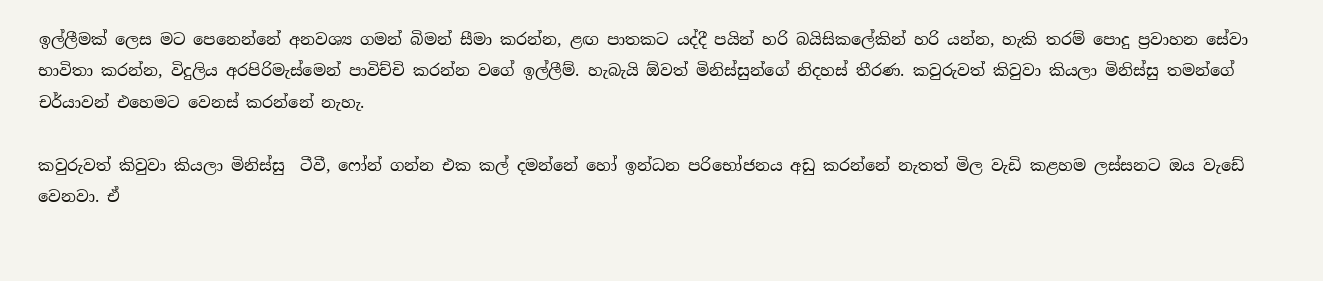ඉල්ලීමක් ලෙස මට පෙනෙන්නේ අනවශ්‍ය ගමන් බිමන් සීමා කරන්න, ළඟ පාතකට යද්දී පයින් හරි බයිසිකලේකින් හරි යන්න, හැකි තරම් පොදු ප්‍රවාහන සේවා භාවිතා කරන්න, විදුලිය අරපිරිමැස්මෙන් පාවිච්චි කරන්න වගේ ඉල්ලීම්. හැබැයි ඕවත් මිනිස්සුන්ගේ නිදහස් තීරණ. කවුරුවත් කිවුවා කියලා මිනිස්සු තමන්ගේ චර්යාවන් එහෙමට වෙනස් කරන්නේ නැහැ.

කවුරුවත් කිවුවා කියලා මිනිස්සු  ටීවී, ෆෝන් ගන්න එක කල් දමන්නේ හෝ ඉන්ධන පරිභෝජනය අඩු කරන්නේ නැතත් මිල වැඩි කළහම ලස්සනට ඔය වැඩේ වෙනවා. ඒ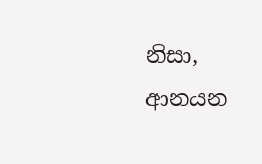නිසා, ආනයන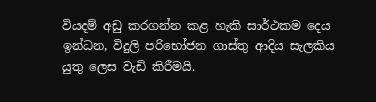වියදම් අඩු කරගන්න කළ හැකි සාර්ථකම දෙය ඉන්ධන, විදුලි පරිභෝජන ගාස්තු ආදිය සැලකිය යුතු ලෙස වැඩි කිරීමයි.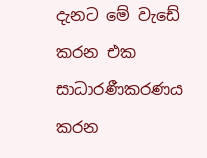දැනට මේ වැඩේ කරන එක සාධාරණීකරණය කරන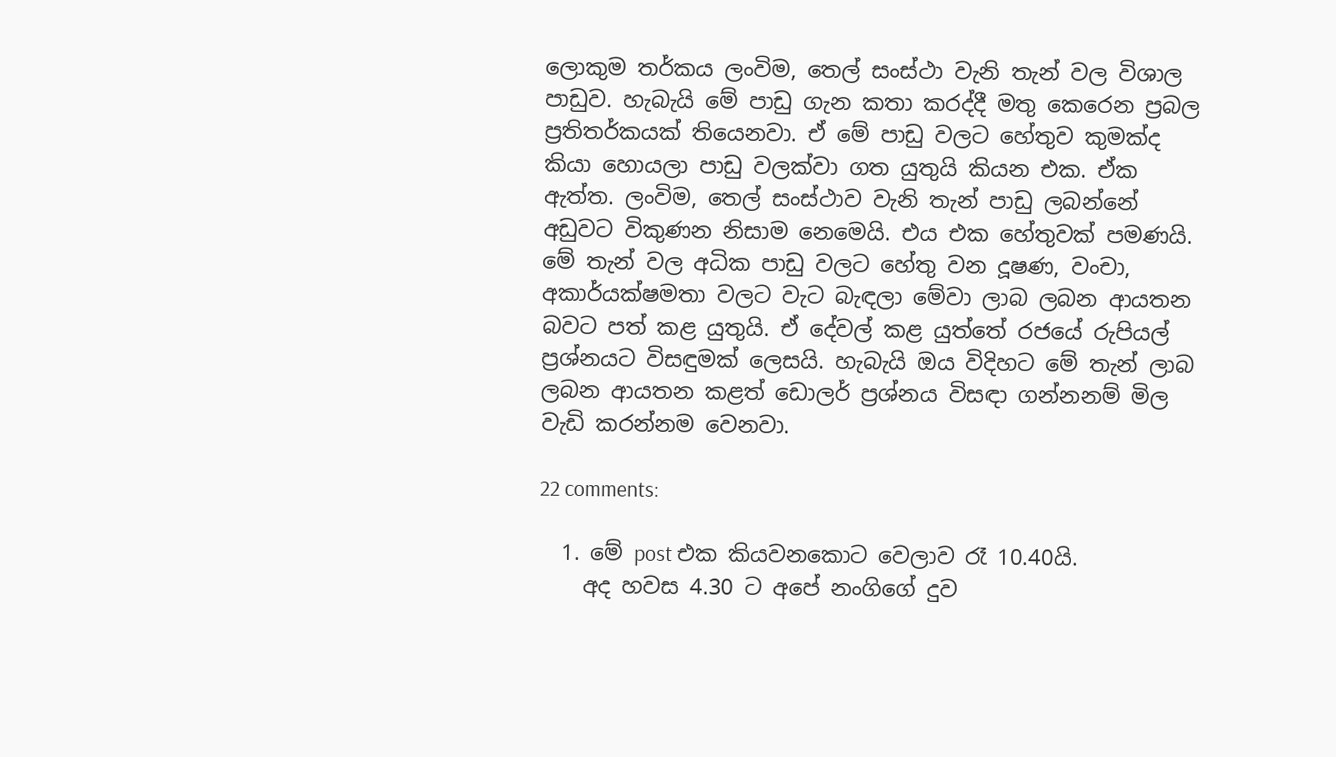ලොකුම තර්කය ලංවිම, තෙල් සංස්ථා වැනි තැන් වල විශාල පාඩුව. හැබැයි මේ පාඩු ගැන කතා කරද්දී මතු කෙරෙන ප්‍රබල ප්‍රතිතර්කයක් තියෙනවා. ඒ මේ පාඩු වලට හේතුව කුමක්ද කියා හොයලා පාඩු වලක්වා ගත යුතුයි කියන එක. ඒක ඇත්ත. ලංවිම, තෙල් සංස්ථාව වැනි තැන් පාඩු ලබන්නේ අඩුවට විකුණන නිසාම නෙමෙයි. එය එක හේතුවක් පමණයි. මේ තැන් වල අධික පාඩු වලට හේතු වන දූෂණ, වංචා, අකාර්යක්ෂමතා වලට වැට බැඳලා මේවා ලාබ ලබන ආයතන බවට පත් කළ යුතුයි. ඒ දේවල් කළ යුත්තේ රජයේ රුපියල් ප්‍රශ්නයට විසඳුමක් ලෙසයි. හැබැයි ඔය විදිහට මේ තැන් ලාබ ලබන ආයතන කළත් ඩොලර් ප්‍රශ්නය විසඳා ගන්නනම් මිල වැඩි කරන්නම වෙනවා.

22 comments:

  1. මේ post එක කියවනකොට වෙලාව රෑ 10.40යි.
    අද හවස 4.30 ට අපේ නංගිගේ දුව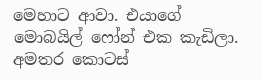මෙහාට ආවා. එයාගේ මොබයිල් ෆෝන් එක කැඩිලා. අමතර කොටස්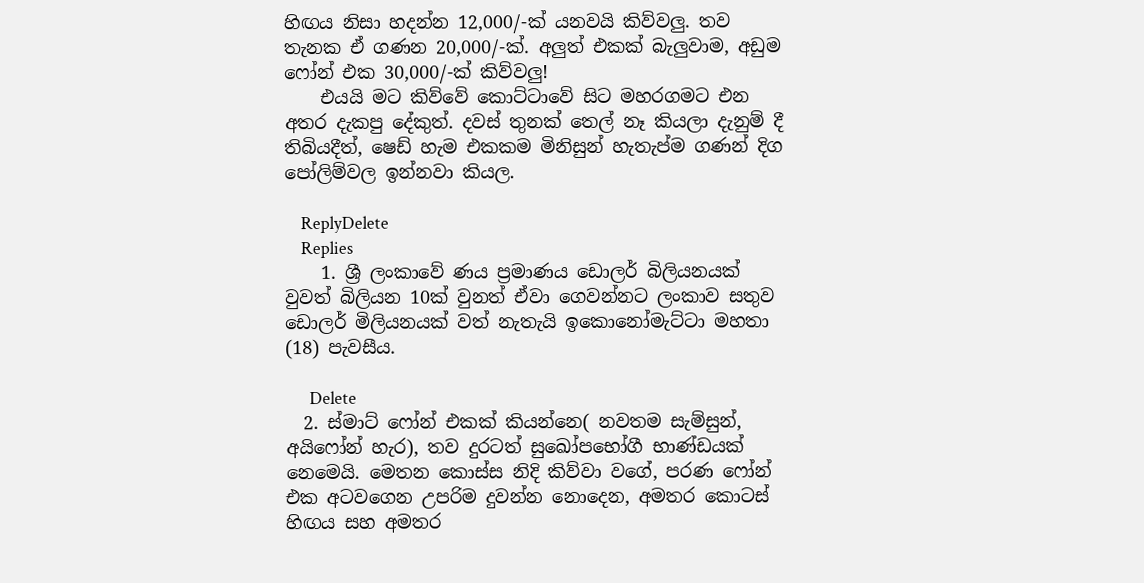හිඟය නිසා හදන්න 12,000/-ක් යනවයි කිව්වලු. තව තැනක ඒ ගණන 20,000/-ක්. අලුත් එකක් බැලුවාම, අඩුම ෆෝන් එක 30,000/-ක් කිව්වලු!
    එයයි මට කිව්වේ කොට්ටාවේ සිට මහරගමට එන අතර දැකපු දේකුත්. දවස් තුනක් තෙල් නෑ කියලා දැනුම් දී තිබියදීත්, ෂෙඩ් හැම එකකම මිනිසුන් හැතැප්ම ගණන් දිග පෝලිම්වල ඉන්නවා කියල.

    ReplyDelete
    Replies
    1. ශ්‍රී ලංකාවේ ණය ප්‍රමාණය ඩොලර් බිලියනයක් වුවත් බිලියන 10ක් වුනත් ඒවා ගෙවන්නට ලංකාව සතුව ඩොලර් මිලියනයක් වත් නැතැයි ඉකොනෝමැට්ටා මහතා (18) පැවසීය.

      Delete
  2. ස්මාට් ෆෝන් එකක් කියන්නෙ( නවතම සැම්සුන්, අයිෆෝන් හැර), තව දුරටත් සුඛෝපභෝගී භාණ්ඩයක් නෙමෙයි. මෙතන කොස්ස නිදි කිව්වා වගේ, පරණ ෆෝන් එක අටවගෙන උපරිම දුවන්න නොදෙන, අමතර කොටස් හිඟය සහ අමතර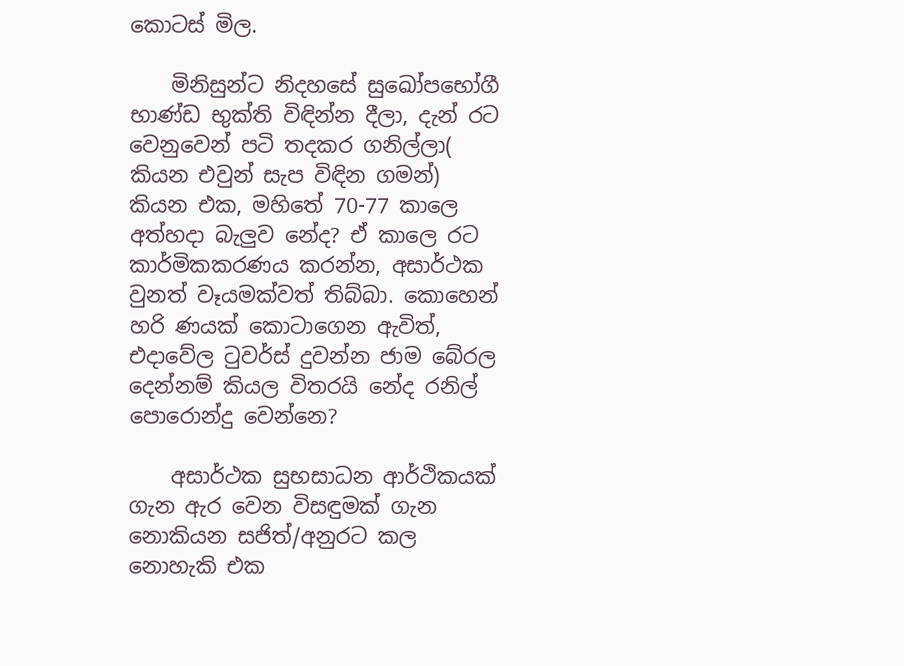කොටස් මිල.

    මිනිසුන්ට නිදහසේ සුඛෝපභෝගී භාණ්ඩ භුක්ති විඳින්න දීලා, දැන් රට වෙනුවෙන් පටි තදකර ගනිල්ලා( කියන එවුන් සැප විඳින ගමන්) කියන එක, මහිතේ 70-77 කාලෙ අත්හදා බැලුව නේද? ඒ කාලෙ රට කාර්මිකකරණය කරන්න, අසාර්ථක වුනත් වෑයමක්වත් තිබ්බා. කොහෙන් හරි ණයක් කොටාගෙන ඇවිත්, එදාවේල ටුවර්ස් දුවන්න ජාම බේරල දෙන්නම් කියල විතරයි නේද රනිල් පොරොන්දු වෙන්නෙ?

    අසාර්ථක සුභසාධන ආර්ථිකයක් ගැන ඇර වෙන විසඳුමක් ගැන නොකියන සජිත්/අනුරට කල නොහැකි එක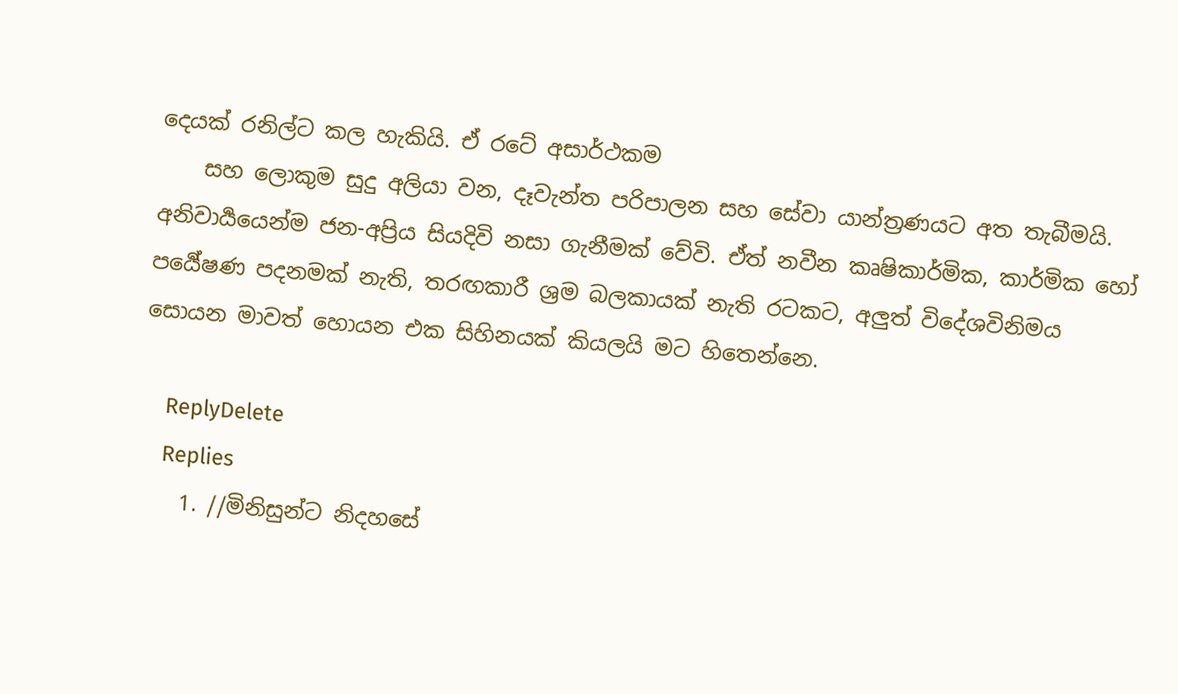දෙයක් රනිල්ට කල හැකියි. ඒ රටේ අසාර්ථකම
    සහ ලොකුම සුදු අලියා වන, දෑවැන්ත පරිපාලන සහ සේවා යාන්ත්‍රණයට අත තැබීමයි. අනිවාර්‍යයෙන්ම ජන-අප්‍රිය සියදිවි නසා ගැනීමක් වේවි. ඒත් නවීන කෘෂිකාර්මික, කාර්මික හෝ පර්‍යේෂණ පදනමක් නැති, තරඟකාරී ශ්‍රම බලකායක් නැති රටකට, අලුත් විදේශවිනිමය සොයන මාවත් හොයන එක සිහිනයක් කියලයි මට හිතෙන්නෙ.

    ReplyDelete
    Replies
    1. //මිනිසුන්ට නිදහසේ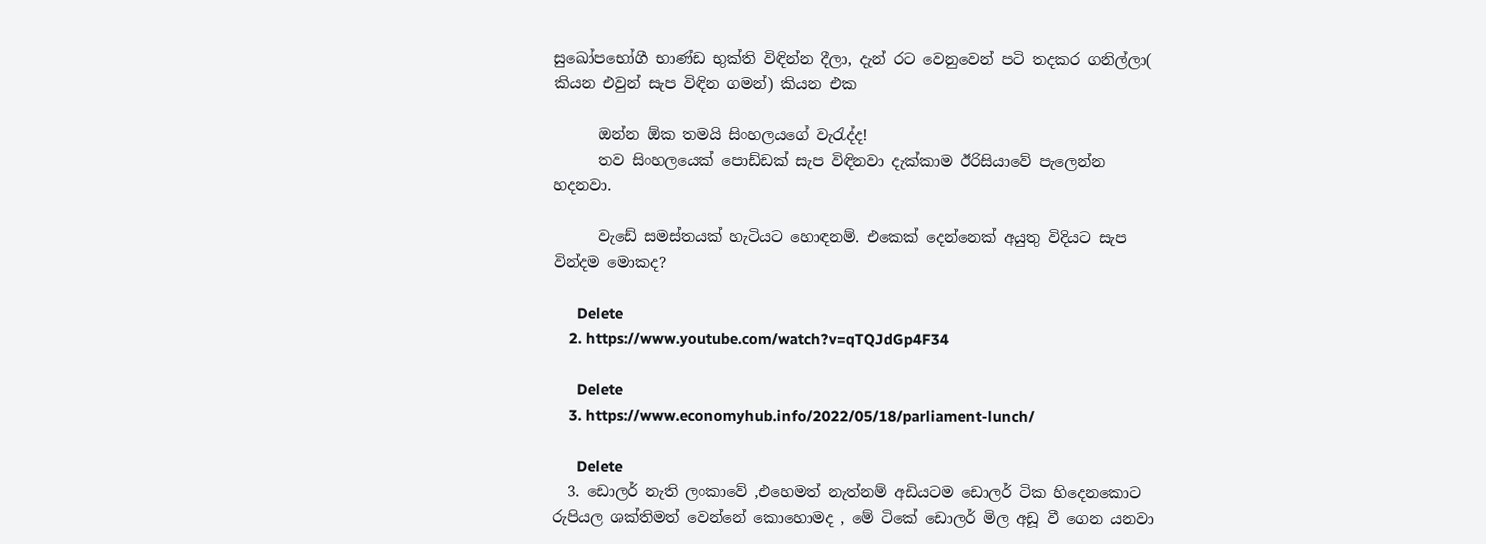සුඛෝපභෝගී භාණ්ඩ භුක්ති විඳින්න දීලා, දැන් රට වෙනුවෙන් පටි තදකර ගනිල්ලා( කියන එවුන් සැප විඳින ගමන්) කියන එක

      ඔන්න ඕක තමයි සිංහලයගේ වැරැද්ද!
      තව සිංහලයෙක් පොඩ්ඩක් සැප විඳිනවා දැක්කාම ඊරිසියාවේ පැලෙන්න හදනවා.

      වැඩේ සමස්තයක් හැටියට හොඳනම්. එකෙක් දෙන්නෙක් අයුතු විදියට සැප වින්දම මොකද?

      Delete
    2. https://www.youtube.com/watch?v=qTQJdGp4F34

      Delete
    3. https://www.economyhub.info/2022/05/18/parliament-lunch/

      Delete
  3. ඩොලර් නැති ලංකාවේ ,එහෙමත් නැත්නම් අඩියටම ඩොලර් ටික හිදෙනකොට රුපියල ශක්තිමත් වෙන්නේ කොහොමද , මේ ටිකේ ඩොලර් මිල අඩූ වී ගෙන යනවා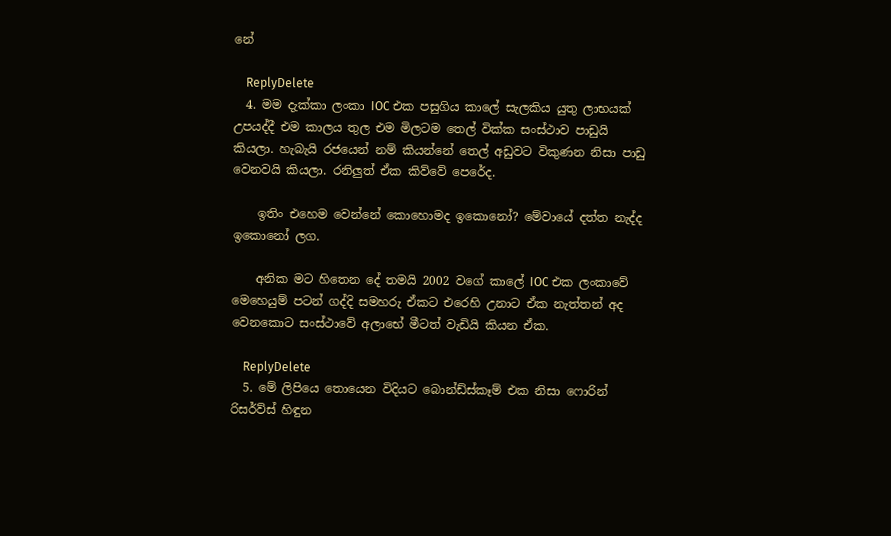නේ

    ReplyDelete
  4. මම දැක්කා ලංකා IOC එක පසුගිය කාලේ සැලකිය යුතු ලාභයක් උපයද්දී එම කාලය තුල එම මිලටම තෙල් වික්ක සංස්ථාව පාඩුයි කියලා. හැබැයි රජයෙන් නම් කියන්නේ තෙල් අඩුවට විකුණන නිසා පාඩු වෙනවයි කියලා. රනිලුත් ඒක කිව්වේ පෙරේද.

    ඉතිං එහෙම වෙන්නේ කොහොමද ඉකොනෝ? මේවායේ දත්ත නැද්ද ඉකොනෝ ලග.

    අනික මට හිතෙන දේ තමයි 2002 වගේ කාලේ IOC එක ලංකාවේ මෙහෙයුම් පටන් ගද්දි සමහරු ඒකට එරෙහි උනාට ඒක නැත්තන් අද වෙනකොට සංස්ථාවේ අලාභේ මීටත් වැඩියි කියන ඒක.

    ReplyDelete
  5. මේ ලිපියෙ තොයෙන විදියට බොන්ඩ්ස්කෑම් එක නිසා ෆොරින් රිසර්ව්ස් හිඳුන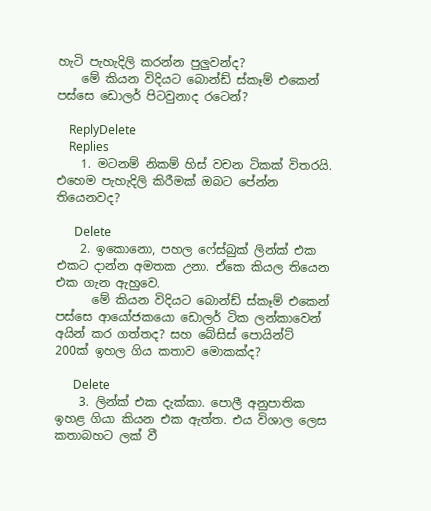හැටි පැහැදිලි කරන්න පුලුවන්ද?
    මේ කියන විදියට බොන්ඩ් ස්කෑම් එකෙන් පස්සෙ ඩොලර් පිටවුනාද රටෙන්?

    ReplyDelete
    Replies
    1. මටනම් නිකම් හිස් වචන ටිකක් විතරයි. එහෙම පැහැදිලි කිරීමක් ඔබට පේන්න තියෙනවද?

      Delete
    2. ඉකොනො, පහල ෆේස්බුක් ලින්ක් එක එකට දාන්න අමතක උනා. ඒකෙ කියල තියෙන එක ගැන ඇහුවෙ.
      මේ කියන විදියට බොන්ඩ් ස්කෑම් එකෙන් පස්සෙ ආයෝජකයො ඩොලර් ටික ලන්කාවෙන් අයින් කර ගත්තද? සහ බේසිස් පොයින්ට් 200ක් ඉහල ගිය කතාව මොකක්ද?

      Delete
    3. ලින්ක් එක දැක්කා. පොලී අනුපාතික ඉහළ ගියා කියන එක ඇත්ත. එය විශාල ලෙස කතාබහට ලක් වී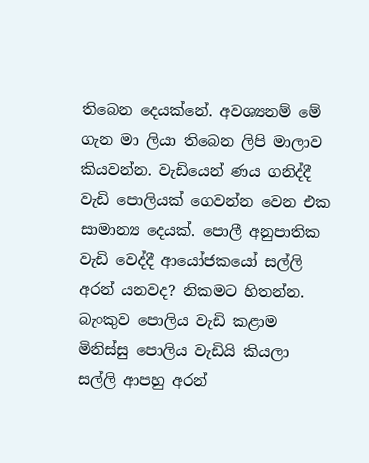තිබෙන දෙයක්නේ. අවශ්‍යනම් මේ ගැන මා ලියා තිබෙන ලිපි මාලාව කියවන්න. වැඩියෙන් ණය ගනිද්දී වැඩි පොලියක් ගෙවන්න වෙන එක සාමාන්‍ය දෙයක්. පොලී අනුපාතික වැඩි වෙද්දී ආයෝජකයෝ සල්ලි අරන් යනවද? නිකමට හිතන්න. බැංකුව පොලිය වැඩි කළාම මිනිස්සු පොලිය වැඩියි කියලා සල්ලි ආපහු අරන්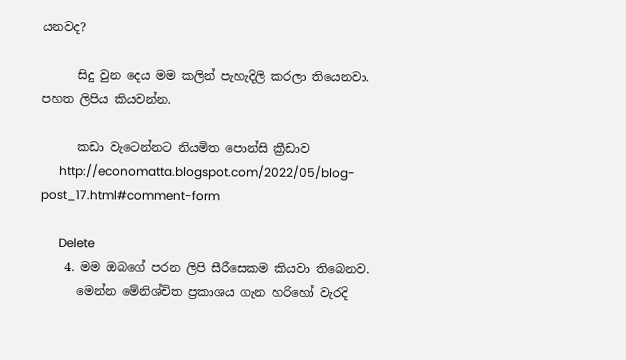යනවද?

      සිදු වුන දෙය මම කලින් පැහැදිලි කරලා තියෙනවා. පහත ලිපිය කියවන්න.

      කඩා වැටෙන්නට නියමිත පොන්සි ක්‍රීඩාව
      http://economatta.blogspot.com/2022/05/blog-post_17.html#comment-form

      Delete
    4. මම ඔබගේ පරන ලිපි සීරීසෙකම කියවා තිබෙනව.
      මෙන්න මේනිශ්චිත ප්‍රකාශය ගැන හරිහෝ වැරදි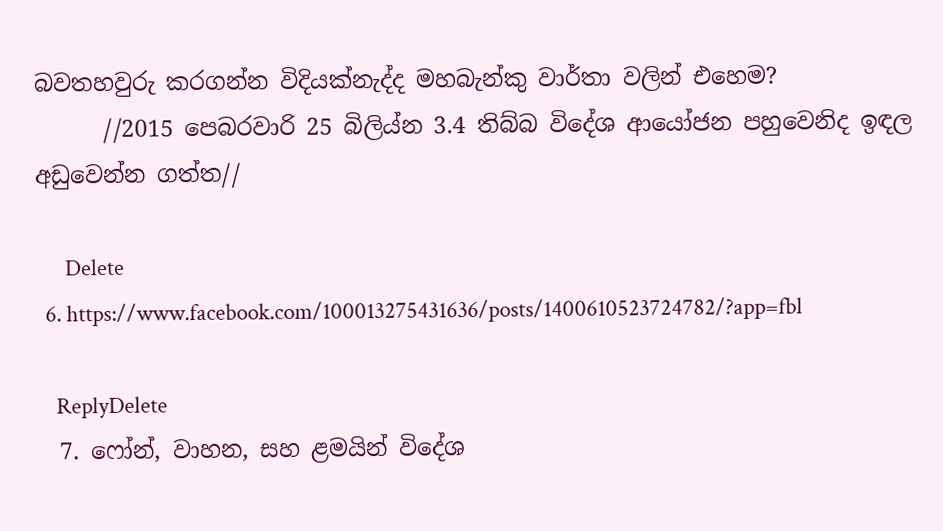බවතහවුරු කරගන්න විදියක්නැද්ද මහබැන්කු වාර්තා වලින් එහෙම?
      //2015 පෙබරවාරි 25 බිලිය්න 3.4 තිබ්බ විදේශ ආයෝජන පහුවෙනිද ඉඳල අඩුවෙන්න ගත්ත//

      Delete
  6. https://www.facebook.com/100013275431636/posts/1400610523724782/?app=fbl

    ReplyDelete
  7. ෆෝන්, වාහන, සහ ළමයින් විදේශ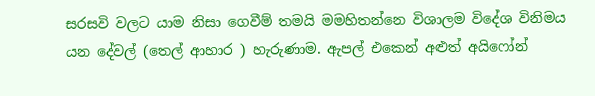සරසවි වලට යාම නිසා ගෙවීම් තමයි මමහිතන්නෙ විශාලම විදේශ විනිමය යන දේවල් (තෙල් ආහාර ) හැරුණාම. ඇපල් එකෙන් අළුත් අයිෆෝන්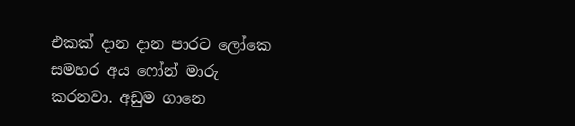එකක් දාන දාන පාරට ලෝකෙ සමහර අය ෆෝන් මාරු කරනවා. අඩුම ගානෙ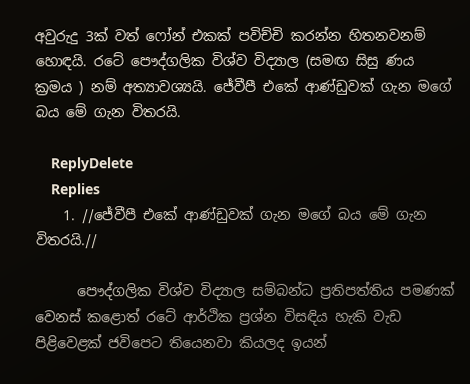අවුරුදු 3ක් වත් ෆෝන් එකක් පවිච්චි කරන්න හිතනවනම් හොඳයි. රටේ පෞද්ගලික විශ්ව විද්‍යාල (සමඟ සිසු ණය ක්‍රමය ) නම් අත්‍යාවශ්‍යයි. ජේවීපී එකේ ආණ්ඩුවක් ගැන මගේ බය මේ ගැන විතරයි.

    ReplyDelete
    Replies
    1. //ජේවීපී එකේ ආණ්ඩුවක් ගැන මගේ බය මේ ගැන විතරයි.//

      පෞද්ගලික විශ්ව විද්‍යාල සම්බන්ධ ප්‍රතිපත්තිය පමණක් වෙනස් කළොත් රටේ ආර්ථික ප්‍රශ්න විසඳිය හැකි වැඩ පිළිවෙළක් ජවිපෙට තියෙනවා කියලද ඉයන්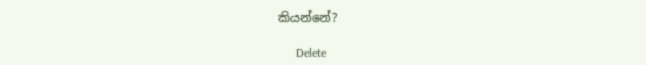කියන්නේ?

      Delete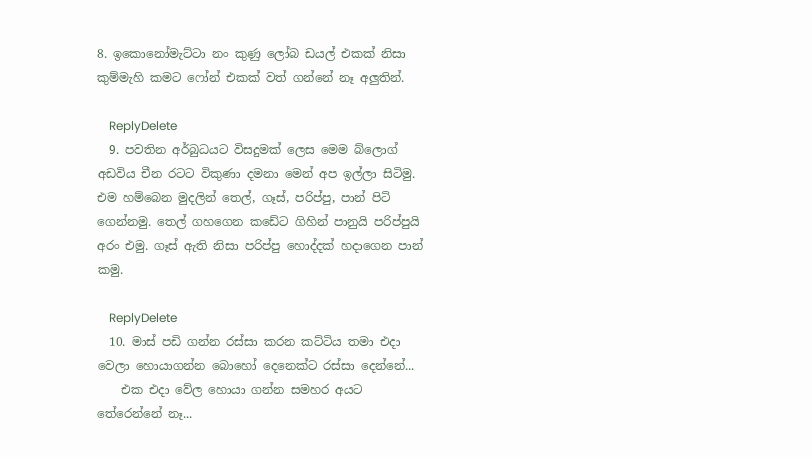8. ඉකොනෝමැට්ටා නං කුණු ලෝබ ඩයල් එකක් නිසා කුම්මැහි කමට ෆෝන් එකක් වත් ගන්නේ නෑ අලුතින්.

    ReplyDelete
  9. පවතින අර්බුධයට විසදුමක් ලෙස මෙම බ්ලොග් අඩවිය චීන රටට විකුණා දමනා මෙන් අප ඉල්ලා සිටිමු. එම හම්බෙන මුදලින් තෙල්, ගෑස්, පරිප්පු, පාන් පිටි ගෙන්නමු. තෙල් ගහගෙන කඩේට ගිහින් පානුයි පරිප්පුයි අරං එමු. ගෑස් ඇති නිසා පරිප්පු හොද්දක් හදාගෙන පාන් කමු.

    ReplyDelete
  10. මාස් පඩි ගන්න රස්සා කරන කට්ටිය තමා එදා වෙලා හොයාගන්න බොහෝ දෙනෙක්ට රස්සා දෙන්නේ...
    එක එදා වේල හොයා ගන්න සමහර අයට තේරෙන්නේ නෑ...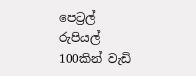පෙට්‍රල් රුපියල් 100කින් වැඩි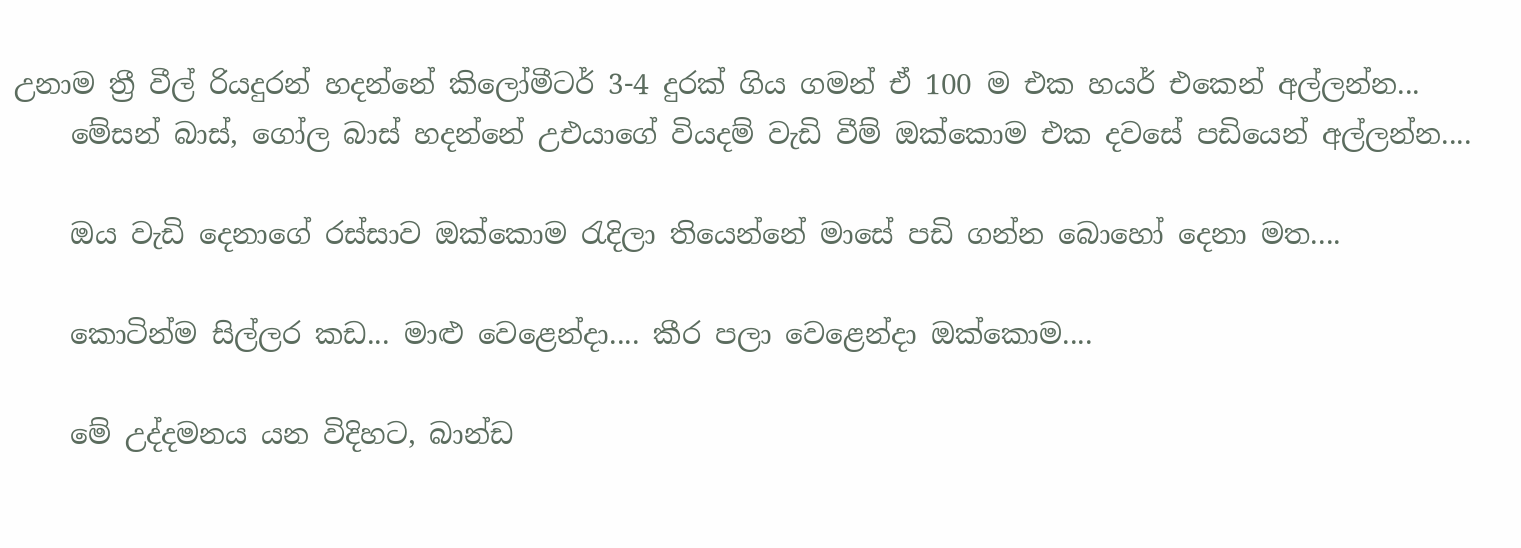උනාම ත්‍රී වීල් රියදුරන් හදන්නේ කිලෝමීටර් 3-4 දුරක් ගිය ගමන් ඒ 100 ම එක හයර් එකෙන් අල්ලන්න...
    මේසන් බාස්, ගෝල බාස් හදන්නේ උඑයාගේ වියදම් වැඩි වීම් ඔක්කොම එක දවසේ පඩියෙන් අල්ලන්න....

    ඔය වැඩි දෙනාගේ රස්සාව ඔක්කොම රැදිලා තියෙන්නේ මාසේ පඩි ගන්න බොහෝ දෙනා මත....

    කොටින්ම සිල්ලර කඩ... මාළු වෙළෙන්දා.... කීර පලා වෙළෙන්දා ඔක්කොම....

    මේ උද්දමනය යන විදිහට, බාන්ඩ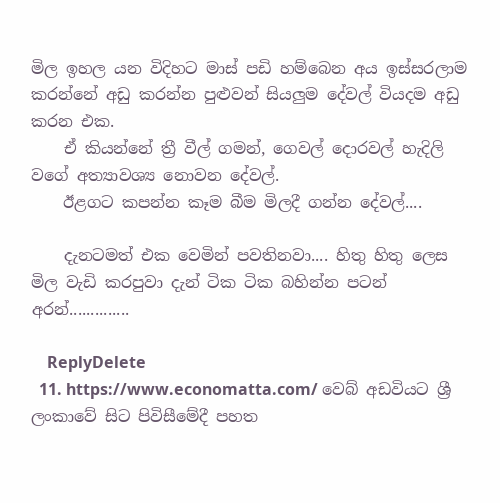මිල ඉහල යන විදිහට මාස් පඩි හම්බෙන අය ඉස්සරලාම කරන්නේ අඩු කරන්න පුළුවන් සියලුම දේවල් වියදම අඩු කරන එක.
    ඒ කියන්නේ ත්‍රී වීල් ගමන්, ගෙවල් දොරවල් හැදිලි වගේ අත්‍යාවශ්‍ය නොවන දේවල්.
    ඊළගට කපන්න කෑම බීම මිලදී ගන්න දේවල්....

    දැනටමත් එක වෙමින් පවතිනවා.... හිතු හිතු ලෙස මිල වැඩි කරපුවා දැන් ටික ටික බහින්න පටන් අරන්..............

    ReplyDelete
  11. https://www.economatta.com/ වෙබ් අඩවියට ශ්‍රී ලංකාවේ සිට පිවිසීමේදී පහත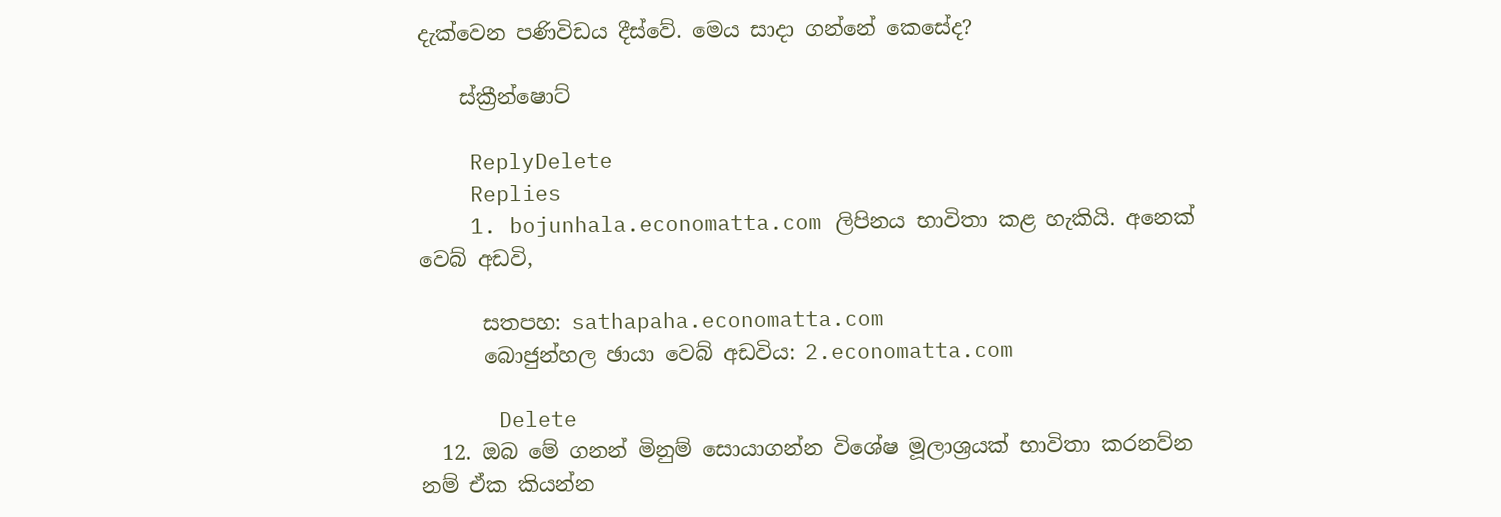දැක්වෙන පණිවිඩය දීස්වේ. මෙය සාදා ගන්නේ කෙසේද?

    ස්ක්‍රීන්ෂොට්

    ReplyDelete
    Replies
    1. bojunhala.economatta.com ලිපිනය භාවිතා කළ හැකියි. අනෙක් වෙබ් අඩවි,

      සතපහ: sathapaha.economatta.com
      බොජුන්හල ඡායා වෙබ් අඩවිය: 2.economatta.com

      Delete
  12. ඔබ මේ ගනන් මිනුම් සොයාගන්න විශේෂ මූලාශ්‍රයක් භාවිතා කරනව්න නම් ඒක කියන්න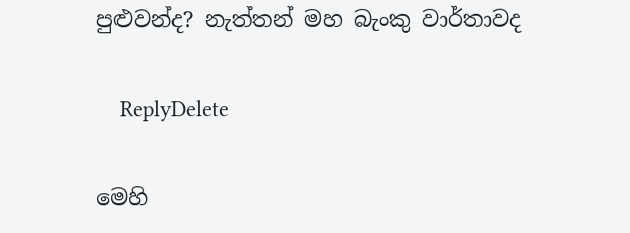පුළුවන්ද? නැත්තන් මහ බැංකු වාර්තාවද

    ReplyDelete

මෙහි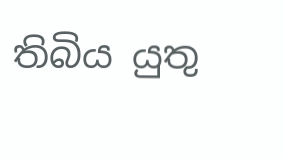තිබිය යුතු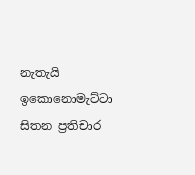නැතැයි ඉකොනොමැට්ටා සිතන ප්‍රතිචාර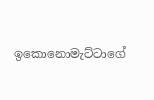ඉකොනොමැට්ටාගේ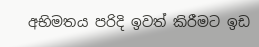අභිමතය පරිදි ඉවත් කිරීමට ඉඩ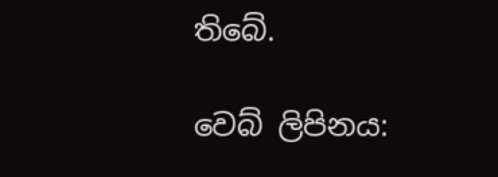තිබේ.

වෙබ් ලිපිනය: